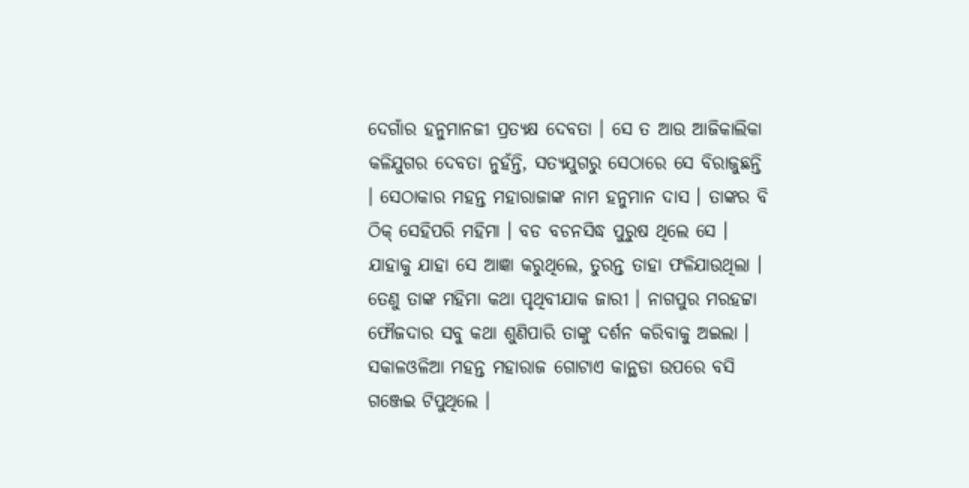ଦେଗାଁର ହନୁମାନଜୀ ପ୍ରତ୍ୟକ୍ଷ ଦେବତା । ସେ ତ ଆଉ ଆଜିକାଲିକା କଳିଯୁଗର ଦେବତା ନୁହଁନ୍ତି, ସତ୍ୟଯୁଗରୁ ସେଠାରେ ସେ ବିରାଜୁଛନ୍ତି । ସେଠାକାର ମହନ୍ତ ମହାରାଜାଙ୍କ ନାମ ହନୁମାନ ଦାସ । ତାଙ୍କର ବି ଠିକ୍ ସେହିପରି ମହିମା । ବଡ ବଚନସିଦ୍ଧ ପୁରୁଷ ଥିଲେ ସେ । ଯାହାକୁ ଯାହା ସେ ଆଜ୍ଞା କରୁଥିଲେ, ତୁରନ୍ତ ତାହା ଫଳିଯାଉଥିଲା । ତେଣୁ ତାଙ୍କ ମହିମା କଥା ପୃଥିବୀଯାକ ଜାରୀ । ନାଗପୁର ମରହଟ୍ଟା ଫୌଜଦାର ସବୁ କଥା ଶୁଣିପାରି ତାଙ୍କୁ ଦର୍ଶନ କରିବାକୁ ଅଇଲା । ସକାଳଓଳିଆ ମହନ୍ତ ମହାରାଜ ଗୋଟାଏ କାନ୍ଥଡା ଉପରେ ବସି ଗଞ୍ଜେଇ ଟିପୁଥିଲେ ।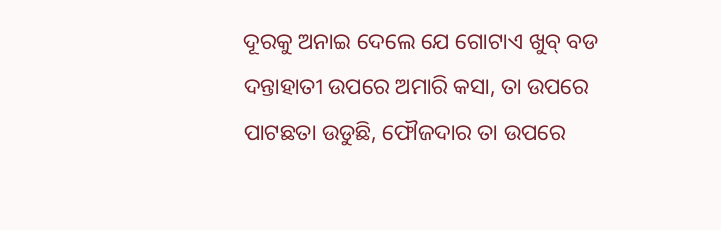ଦୂରକୁ ଅନାଇ ଦେଲେ ଯେ ଗୋଟାଏ ଖୁବ୍ ବଡ ଦନ୍ତାହାତୀ ଉପରେ ଅମାରି କସା, ତା ଉପରେ ପାଟଛତା ଉଡୁଛି, ଫୌଜଦାର ତା ଉପରେ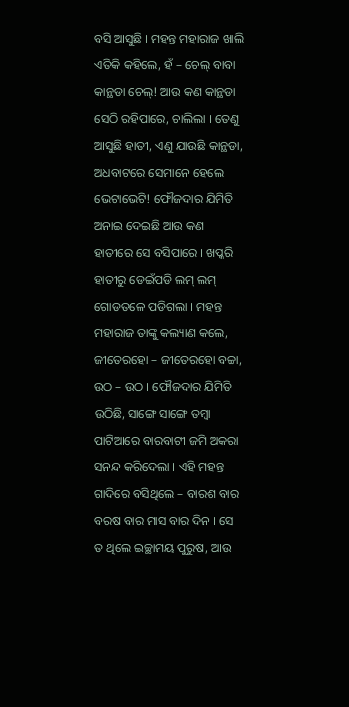ବସି ଆସୁଛି । ମହନ୍ତ ମହାରାଜ ଖାଲି ଏତିକି କହିଲେ, ହଁ – ଚେଲ୍ ବାବା କାନ୍ଥଡା ଚେଲ୍! ଆଉ କଣ କାନ୍ଥଡା ସେଠି ରହିପାରେ, ଚାଲିଲା । ତେଣୁ ଆସୁଛି ହାତୀ, ଏଣୁ ଯାଉଛି କାନ୍ଥଡା, ଅଧବାଟରେ ସେମାନେ ହେଲେ ଭେଟାଭେଟି! ଫୌଜଦାର ଯିମିତି ଅନାଇ ଦେଇଛି ଆଉ କଣ ହାତୀରେ ସେ ବସିପାରେ । ଖପ୍କରି ହାତୀରୁ ଡେଇଁପଡି ଲମ୍ ଲମ୍ ଗୋଡତଳେ ପଡିଗଲା । ମହନ୍ତ ମହାରାଜ ତାଙ୍କୁ କଲ୍ୟାଣ କଲେ, ଜୀତେରହୋ – ଜୀତେରହୋ ବଚ୍ଚା, ଉଠ – ଉଠ । ଫୌଜଦାର ଯିମିତି ଉଠିଛି, ସାଙ୍ଗେ ସାଙ୍ଗେ ତମ୍ବା ପାଟିଆରେ ବାରବାଟୀ ଜମି ଅକରା ସନନ୍ଦ କରିଦେଲା । ଏହି ମହନ୍ତ ଗାଦିରେ ବସିଥିଲେ – ବାରଶ ବାର ବରଷ ବାର ମାସ ବାର ଦିନ । ସେ ତ ଥିଲେ ଇଚ୍ଛାମୟ ପୁରୁଷ, ଆଉ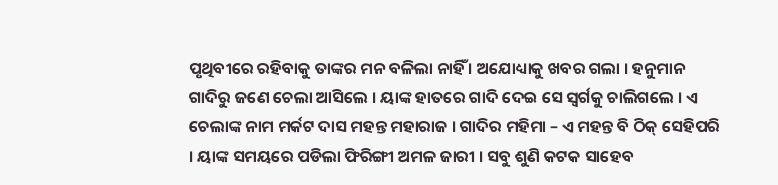ପୃଥିବୀରେ ରହିବାକୁ ତାଙ୍କର ମନ ବଳିଲା ନାହିଁ । ଅଯୋଧ୍ୟାକୁ ଖବର ଗଲା । ହନୁମାନ ଗାଦିରୁ ଜଣେ ଚେଲା ଆସିଲେ । ୟାଙ୍କ ହାତରେ ଗାଦି ଦେଇ ସେ ସ୍ୱର୍ଗକୁ ଚାଲିଗଲେ । ଏ ଚେଲାଙ୍କ ନାମ ମର୍କଟ ଦାସ ମହନ୍ତ ମହାରାଜ । ଗାଦିର ମହିମା – ଏ ମହନ୍ତ ବି ଠିକ୍ ସେହିପରି । ୟାଙ୍କ ସମୟରେ ପଡିଲା ଫିରିଙ୍ଗୀ ଅମଳ ଜାରୀ । ସବୁ ଶୁଣି କଟକ ସାହେବ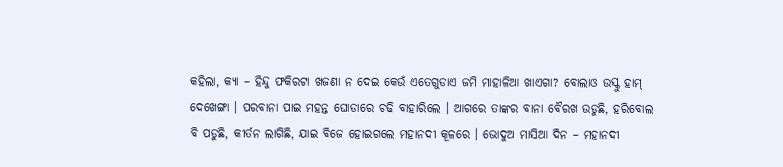କହିଲା, କ୍ୟା – ହିନ୍ଦୁ ଫକିରଟା ଖଜଣା ନ ଦେଇ କେଉଁ ଏତେଗୁଡାଏ ଜମି ମାହାଳିଆ ଖାଏଗା? ବୋଲାଓ ଉସ୍କୁ ହାମ୍ ଦେଖେଙ୍ଗା । ପରବାନା ପାଇ ମହନ୍ତ ଘୋଡାରେ ଚଢି ବାହାରିଲେ । ଆଗରେ ତାଙ୍କର ବାନା ବୈରଖ ଉଡୁଛି, ହରିବୋଲ ବି ପଡୁଛି, କୀର୍ତନ ଲାଗିଛି, ଯାଇ ବିଜେ ହୋଇଗଲେ ମହାନଦୀ କୂଳରେ । ଭୋଦୁଅ ମାସିଆ ଦିନ – ମହାନଦୀ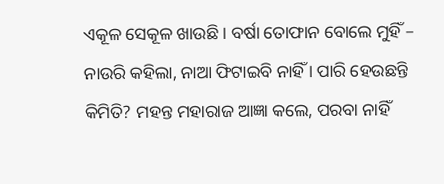ଏକୂଳ ସେକୂଳ ଖାଉଛି । ବର୍ଷା ତୋଫାନ ବୋଲେ ମୁହିଁ – ନାଉରି କହିଲା, ନାଆ ଫିଟାଇବି ନାହିଁ । ପାରି ହେଉଛନ୍ତି କିମିତି? ମହନ୍ତ ମହାରାଜ ଆଜ୍ଞା କଲେ, ପରବା ନାହିଁ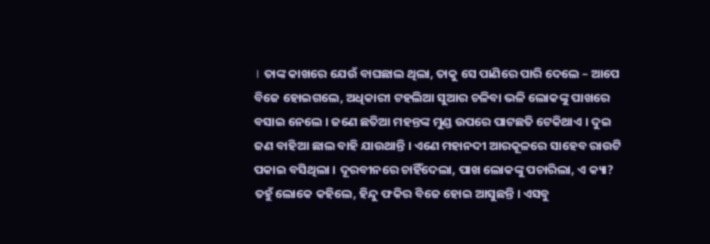। ତାଙ୍କ କାଖରେ ଯେଉଁ ବାଘଛାଲ ଥିଲା, ତାକୁ ସେ ପାଣିରେ ପାରି ଦେଲେ – ଆପେ ବିଜେ ହୋଇଗଲେ, ଅଧିକାରୀ ଟହଲିଆ ସୁଆର ଚଳିବା ଭଳି ଲୋକଙ୍କୁ ପାଖରେ ବସାଇ ନେଲେ । ଜଣେ ଛତିଆ ମହନ୍ତଙ୍କ ମୁଣ୍ଡ ଉପରେ ପାଟଛତି ଟେକିଥାଏ । ଦୁଇ ଜଣ ବାହିଆ ଛାଲ ବାହି ଯାଉଥାନ୍ତି । ଏଣେ ମହାନଦୀ ଆରକୂଳରେ ସାହେବ ରାଉଟି ପକାଇ ବସିଥିଲା । ଦୂରବୀନରେ ଚାହିଁଦେଲା, ପାଖ ଲୋକଙ୍କୁ ପଚାରିଲା, ଏ କ୍ୟା? ତହୁଁ ଲୋକେ କହିଲେ, ହିନ୍ଦୁ ଫକିର ବିଜେ ହୋଇ ଆସୁଛନ୍ତି । ଏସବୁ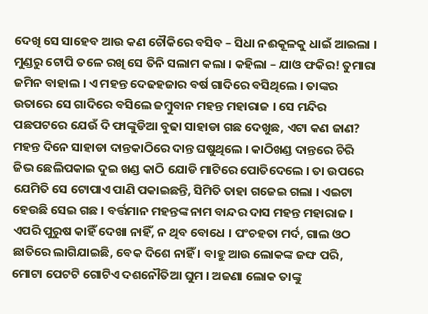ଦେଖି ସେ ସାହେବ ଆଉ କଣ ଚୌକିରେ ବସିବ – ସିଧା ନଈକୂଳକୁ ଧାଇଁ ଆଇଲା । ମୁଣ୍ଡରୁ ଟୋପି ତଳେ ରଖି ସେ ତିନି ସଲାମ କଲା । କହିଲା – ଯାଓ ଫକିର! ତୁମାରା ଜମିନ ବାହାଲ । ଏ ମହନ୍ତ ଦେଢହଜାର ବର୍ଷ ଗାଦିରେ ବସିଥିଲେ । ତାଙ୍କର ଉତାରେ ସେ ଗାଦିରେ ବସିଲେ ଜମ୍ବୁବାନ ମହନ୍ତ ମହାରାଜ । ସେ ମନ୍ଦିର ପଛପଟରେ ଯେଉଁ ଦି ଫାଙ୍କୁଡିଆ ବୁଢା ସାହାଡା ଗଛ ଦେଖୁଛ, ଏଟା କଣ ଜାଣ? ମହନ୍ତ ଦିନେ ସାହାଡା ଦାନ୍ତକାଠିରେ ଦାନ୍ତ ଘଷୁଥିଲେ । କାଠିଖଣ୍ଡ ଦାନ୍ତରେ ଚିରି ଜିଭ ଛେଲିପକାଇ ଦୁଇ ଖଣ୍ଡ କାଠି ଯୋଡି ମାଟିରେ ପୋତିଦେଲେ । ତା ଉପରେ ଯେମିତି ସେ ଟୋପାଏ ପାଣି ପକାଇଛନ୍ତି, ସିମିତି ତାହା ଗଜେଇ ଗଲା । ଏଇଟା ହେଉଛି ସେଇ ଗଛ । ବର୍ତ୍ତମାନ ମହନ୍ତଙ୍କ ନାମ ବାନ୍ଦର ଦାସ ମହନ୍ତ ମହାରାଜ । ଏପରି ପୁରୁଷ କାହିଁ ଦେଖା ନାହିଁ, ନ ଥିବ ବୋଧେ । ପଂଚହତା ମର୍ଦ, ଗାଲ ଓଠ ଛାତିରେ ଲାଗିଯାଇଛି, ବେକ ଦିଶେ ନାହିଁ । ବାହୁ ଆଉ ଲୋକଙ୍କ ଜଙ୍ଘ ପରି, ମୋଟା ପେଟଟି ଗୋଟିଏ ଦଶନୌତିଆ ଘୁମ । ଅଜଣା ଲୋକ ତାଙ୍କୁ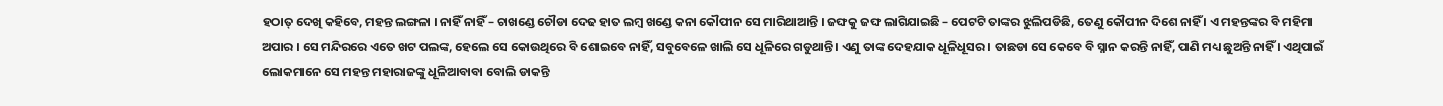ହଠାତ୍ ଦେଖି କହିବେ, ମହନ୍ତ ଲଙ୍ଗଳା । ନାହିଁ ନାହିଁ – ଚାଖଣ୍ଡେ ଚୌଡା ଦେଢ ହାତ ଲମ୍ବ ଖଣ୍ଡେ କନା କୌପୀନ ସେ ମାରିଥାଆନ୍ତି । ଜଙ୍ଘକୁ ଜଙ୍ଘ ଲାଗିଯାଇଛି – ପେଟଟି ତାଙ୍କର ଝୁଲିପଡିଛି, ତେଣୁ କୌପୀନ ଦିଶେ ନାହିଁ । ଏ ମହନ୍ତଙ୍କର ବି ମହିମା ଅପାର । ସେ ମନ୍ଦିରରେ ଏତେ ଖଟ ପଲଙ୍କ, ହେଲେ ସେ କୋଉଥିରେ ବି ଶୋଇବେ ନାହିଁ, ସବୁବେଳେ ଖାଲି ସେ ଧୂଳିରେ ଗଡୁଥାନ୍ତି । ଏଣୁ ତାଙ୍କ ଦେହଯାକ ଧୂଳିଧୂସର । ତାଛଡା ସେ କେବେ ବି ସ୍ନାନ କରନ୍ତି ନାହିଁ, ପାଣି ମଧ୍ୟ ଛୁଅନ୍ତି ନାହିଁ । ଏଥିପାଇଁ ଲୋକମାନେ ସେ ମହନ୍ତ ମହାରାଜଙ୍କୁ ଧୂଳିଆବାବା ବୋଲି ଡାକନ୍ତି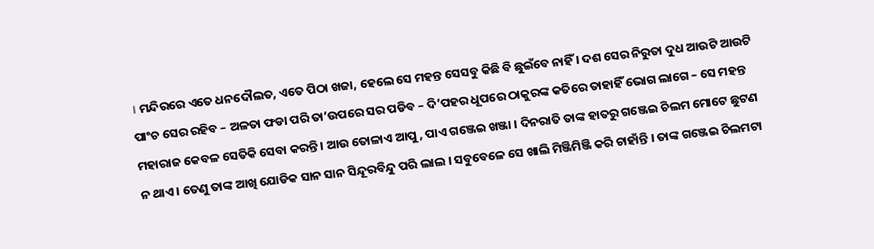। ମନ୍ଦିରରେ ଏତେ ଧନଦୌଲତ, ଏତେ ପିଠା ଖଜା, ହେଲେ ସେ ମହନ୍ତ ସେସବୁ କିଛି ବି ଛୁଇଁବେ ନାହିଁ । ଦଶ ସେର ନିରୁତା ଦୁଧ ଆଉଟି ଆଉଟି ପାଂଚ ସେର ରହିବ – ଅଳତା ଫଡା ପରି ତା’ଉପରେ ସର ପଡିବ – ଦି’ପହର ଧୂପରେ ଠାକୁରଙ୍କ କତିରେ ତାହାହିଁ ଭୋଗ ଲାଗେ – ସେ ମହନ୍ତ ମହାରାଜ କେବଳ ସେତିକି ସେବା କରନ୍ତି । ଆଉ ତୋଳାଏ ଆପୁ, ପାଏ ଗଞ୍ଜେଇ ଖଞ୍ଜା । ଦିନରାତି ତାଙ୍କ ହାତରୁ ଗଞ୍ଜେଇ ଚିଲମ ମୋଟେ ଛୁଟଣ ନ ଥାଏ । ତେଣୁ ତାଙ୍କ ଆଖି ଯୋଡିକ ସାନ ସାନ ସିନ୍ଦୂରବିନ୍ଦୁ ପରି ଲାଲ । ସବୁବେଳେ ସେ ଖାଲି ମିଞ୍ଜିମିଞ୍ଜି କରି ଚାହାଁନ୍ତି । ତାଙ୍କ ଗଞ୍ଜେଇ ଚିଲମଟା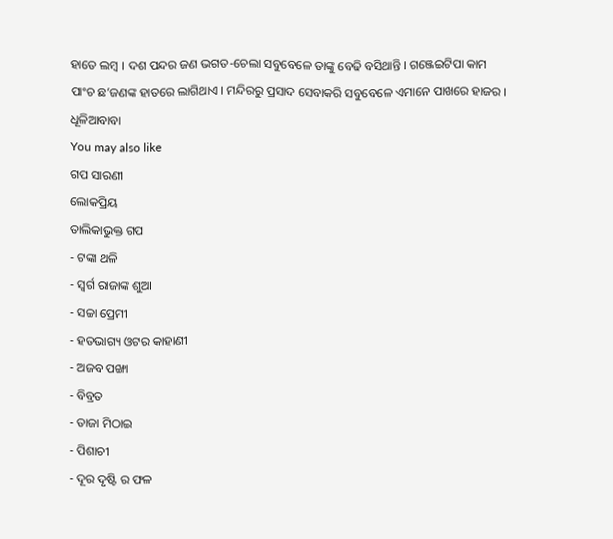ହାତେ ଲମ୍ବ । ଦଶ ପନ୍ଦର ଜଣ ଭଗତ-ଚେଲା ସବୁବେଳେ ତାଙ୍କୁ ବେଢି ବସିଥାନ୍ତି । ଗଞ୍ଜେଇଟିପା କାମ ପାଂଚ ଛ’ଜଣଙ୍କ ହାତରେ ଲାଗିଥାଏ । ମନ୍ଦିରରୁ ପ୍ରସାଦ ସେବାକରି ସବୁବେଳେ ଏମାନେ ପାଖରେ ହାଜର ।
ଧୂଳିଆବାବା
You may also like
ଗପ ସାରଣୀ
ଲୋକପ୍ରିୟ
ତାଲିକାଭୁକ୍ତ ଗପ
- ଟଙ୍କା ଥଳି
- ସ୍ୱର୍ଗ ରାଜାଙ୍କ ଶୁଆ
- ସଚ୍ଚା ପ୍ରେମୀ
- ହତଭାଗ୍ୟ ଓଟର କାହାଣୀ
- ଅଜବ ପଙ୍ଖା
- ବିବ୍ରତ
- ତାଜା ମିଠାଇ
- ପିଶାଚୀ
- ଦୂର ଦୃଷ୍ଟି ର ଫଳ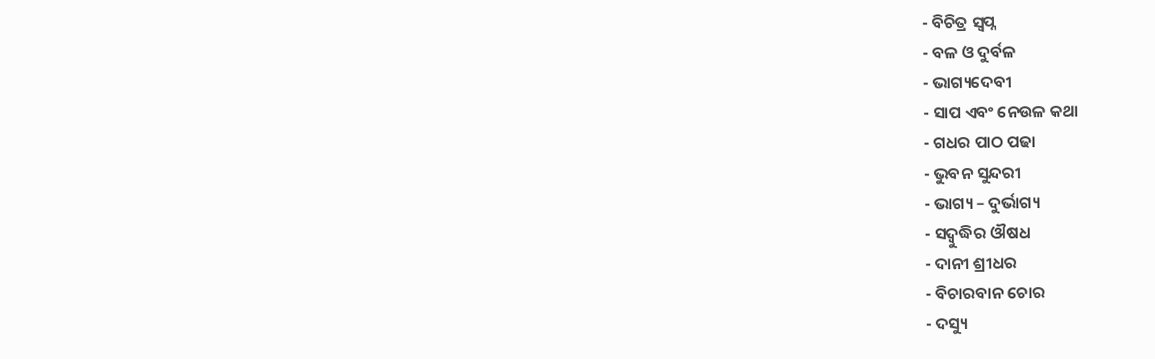- ବିଚିତ୍ର ସ୍ୱପ୍ନ
- ବଳ ଓ ଦୁର୍ବଳ
- ଭାଗ୍ୟଦେବୀ
- ସାପ ଏବଂ ନେଉଳ କଥା
- ଗଧର ପାଠ ପଢା
- ଭୁବନ ସୁନ୍ଦରୀ
- ଭାଗ୍ୟ – ଦୁର୍ଭାଗ୍ୟ
- ସଦ୍ବୁଦ୍ଧିର ଔଷଧ
- ଦାନୀ ଶ୍ରୀଧର
- ବିଚାରବାନ ଚୋର
- ଦସ୍ୟୁ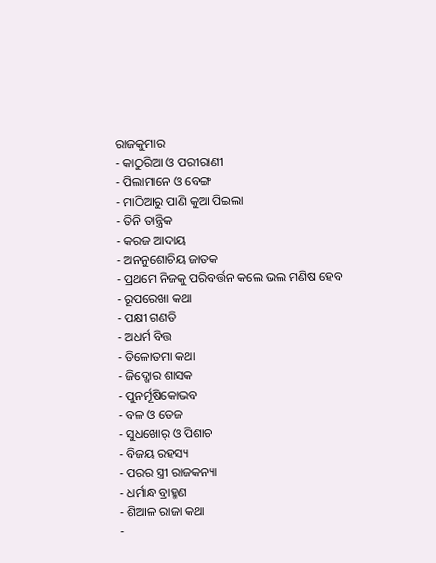ରାଜକୁମାର
- କାଠୁରିଆ ଓ ପରୀରାଣୀ
- ପିଲାମାନେ ଓ ବେଙ୍ଗ
- ମାଠିଆରୁ ପାଣି କୁଆ ପିଇଲା
- ତିନି ତାନ୍ତ୍ରିକ
- କରଜ ଆଦାୟ
- ଅନନୁଶୋଚିୟ ଜାତକ
- ପ୍ରଥମେ ନିଜକୁ ପରିବର୍ତ୍ତନ କଲେ ଭଲ ମଣିଷ ହେବ
- ରୂପରେଖା କଥା
- ପକ୍ଷୀ ଗଣତି
- ଅଧର୍ମ ବିତ୍ତ
- ତିଳୋତମା କଥା
- ଜିଦ୍ଖୋର ଶାସକ
- ପୁନର୍ମୂଷିକୋଭବ
- ବଳ ଓ ତେଜ
- ସୁଧଖୋର୍ ଓ ପିଶାଚ
- ବିଜୟ ରହସ୍ୟ
- ପରର ସ୍ତ୍ରୀ ରାଜକନ୍ୟା
- ଧର୍ମାନ୍ଧ ବ୍ରାହ୍ମଣ
- ଶିଆଳ ରାଜା କଥା
-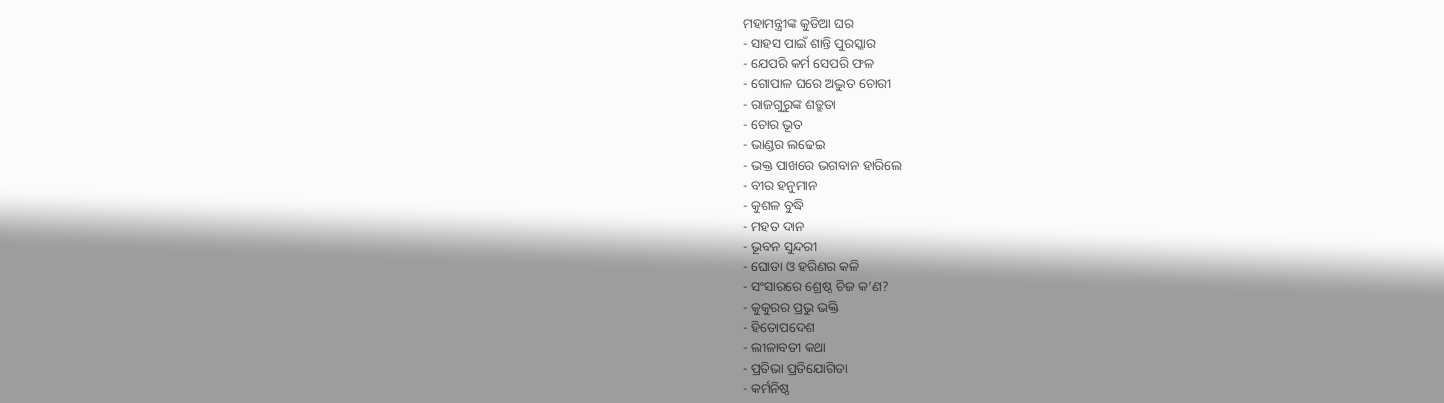ମହାମନ୍ତ୍ରୀଙ୍କ କୁଡିଆ ଘର
- ସାହସ ପାଇଁ ଶାନ୍ତି ପୁରସ୍କାର
- ଯେପରି କର୍ମ ସେପରି ଫଳ
- ଗୋପାଳ ଘରେ ଅଦ୍ଭୁତ ଚୋରୀ
- ରାଜଗୁରୁଙ୍କ ଶତ୍ରୁତା
- ଚୋର ଭୂତ
- ଭାଣ୍ଡର ଲଢେଇ
- ଭକ୍ତ ପାଖରେ ଭଗବାନ ହାରିଲେ
- ବୀର ହନୁମାନ
- କୁଶଳ ବୁଦ୍ଧି
- ମହତ ଦାନ
- ଭୂବନ ସୁନ୍ଦରୀ
- ଘୋଡା ଓ ହରିଣର କଳି
- ସଂସାରରେ ଶ୍ରେଷ୍ଠ ଚିଜ କ’ଣ?
- କୁକୁରର ପ୍ରଭୁ ଭକ୍ତି
- ହିତୋପଦେଶ
- ଲୀଳାବତୀ କଥା
- ପ୍ରତିଭା ପ୍ରତିଯୋଗିତା
- କର୍ମନିଷ୍ଠ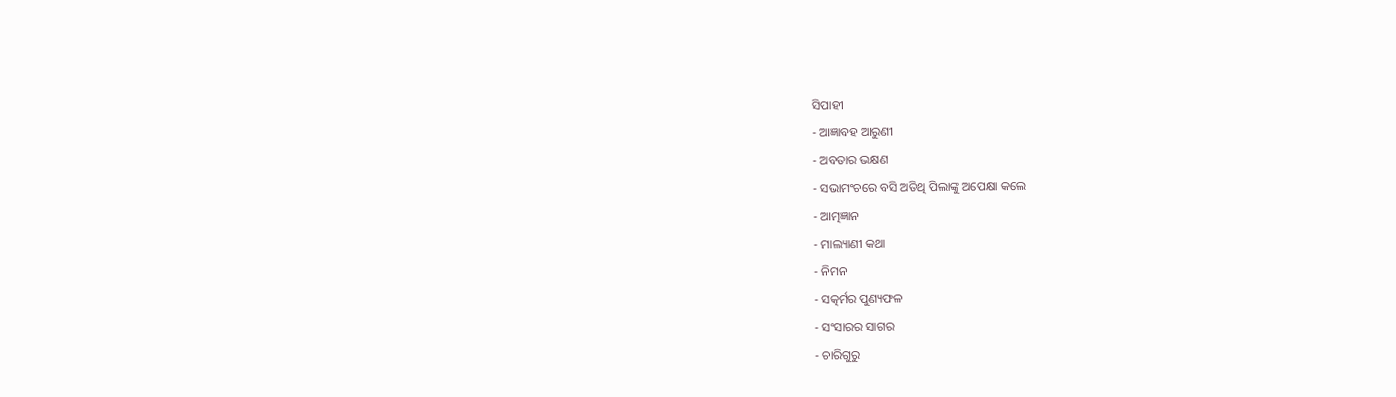ସିପାହୀ
- ଆଜ୍ଞାବହ ଆରୁଣୀ
- ଅବତାର ଭକ୍ଷଣ
- ସଭାମଂଚରେ ବସି ଅତିଥି ପିଲାଙ୍କୁ ଅପେକ୍ଷା କଲେ
- ଆତ୍ମଜ୍ଞାନ
- ମାଲ୍ୟାଣୀ କଥା
- ନିମନ
- ସତ୍କର୍ମର ପୁଣ୍ୟଫଳ
- ସଂସାରର ସାଗର
- ଚାରିଗୁରୁ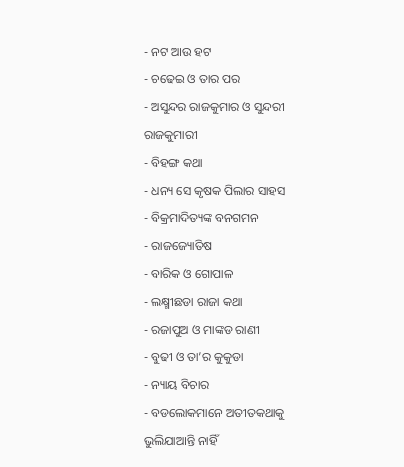- ନଟ ଆଉ ହଟ
- ଚଢେଇ ଓ ତାର ପର
- ଅସୁନ୍ଦର ରାଜକୁମାର ଓ ସୁନ୍ଦରୀ ରାଜକୁମାରୀ
- ବିହଙ୍ଗ କଥା
- ଧନ୍ୟ ସେ କୃଷକ ପିଲାର ସାହସ
- ବିକ୍ରମାଦିତ୍ୟଙ୍କ ବନଗମନ
- ରାଜଜ୍ୟୋତିଷ
- ବାରିକ ଓ ଗୋପାଳ
- ଲକ୍ଷ୍ମୀଛଡା ରାଜା କଥା
- ରଜାପୁଅ ଓ ମାଙ୍କଡ ରାଣୀ
- ବୁଢୀ ଓ ତା’ର କୁକୁଡା
- ନ୍ୟାୟ ବିଚାର
- ବଡଲୋକମାନେ ଅତୀତକଥାକୁ ଭୁଲିଯାଆନ୍ତି ନାହିଁ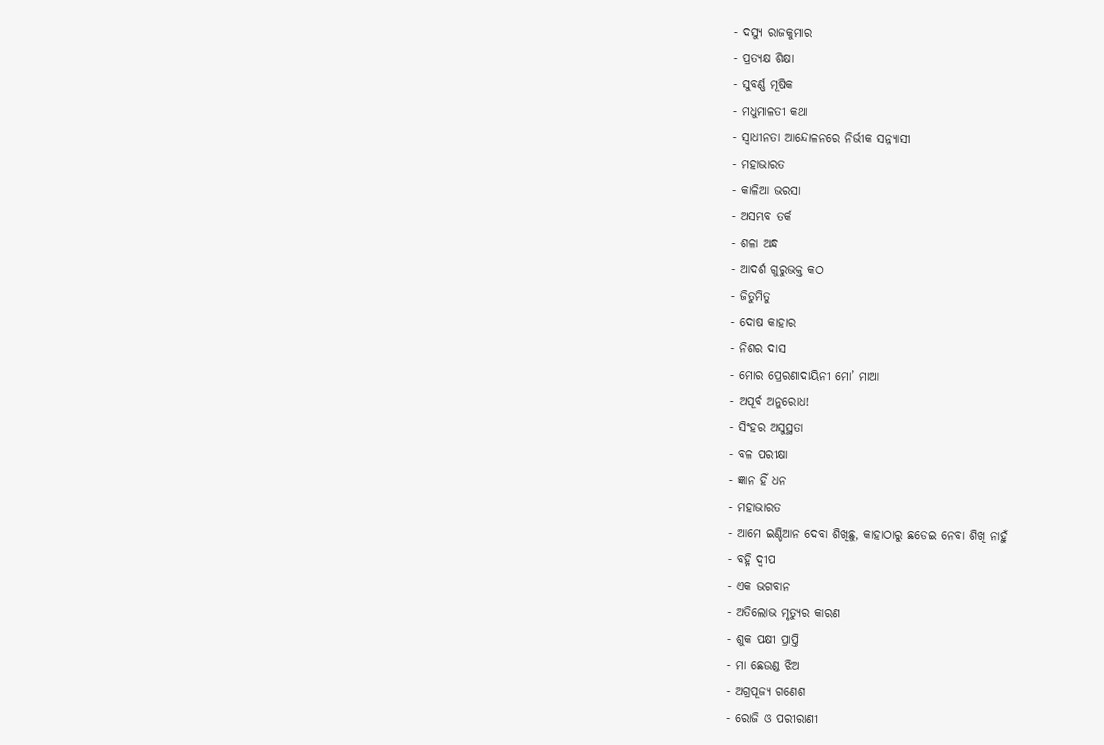- ଦସ୍ୟୁ ରାଜକୁମାର
- ପ୍ରତ୍ୟକ୍ଷ ଶିକ୍ଷା
- ସୁବର୍ଣ୍ଣ ମୂଷିକ
- ମଧୁମାଳତୀ କଥା
- ସ୍ୱାଧୀନତା ଆନ୍ଦୋଳନରେ ନିର୍ଭୀକ ସନ୍ନ୍ୟାସୀ
- ମହାଭାରତ
- କାଳିଆ ଭରସା
- ଅସମ୍ଭବ ତର୍କ
- ଶଳା ଅନ୍ଧ
- ଆଦର୍ଶ ଗୁରୁଭକ୍ତ କଠ
- ଜିତୁମିତୁ
- ଦୋଷ କାହାର
- ନିଶର ଦାସ
- ମୋର ପ୍ରେରଣାଦାୟିନୀ ମୋ’ ମାଆ
- ଅପୂର୍ବ ଅନୁରୋଧ!
- ସିଂହର ଅସୁସ୍ଥତା
- ବଳ ପରୀକ୍ଷା
- ଜ୍ଞାନ ହିଁ ଧନ
- ମହାଭାରତ
- ଆମେ ଇଣ୍ଡିଆନ ଦେବା ଶିଖିଛୁ, କାହାଠାରୁ ଛଡେଇ ନେବା ଶିଖି ନାହୁଁ
- ବହ୍ନି ଦ୍ୱୀପ
- ଏକ ଭଗବାନ
- ଅତିଲୋଭ ମୃତ୍ୟୁର କାରଣ
- ଶୁକ ପକ୍ଷୀ ପ୍ରାପ୍ତି
- ମା ଛେଉଣ୍ଡ ଝିଅ
- ଅଗ୍ରପୂଜ୍ୟ ଗଣେଶ
- ରୋଜି ଓ ପରୀରାଣୀ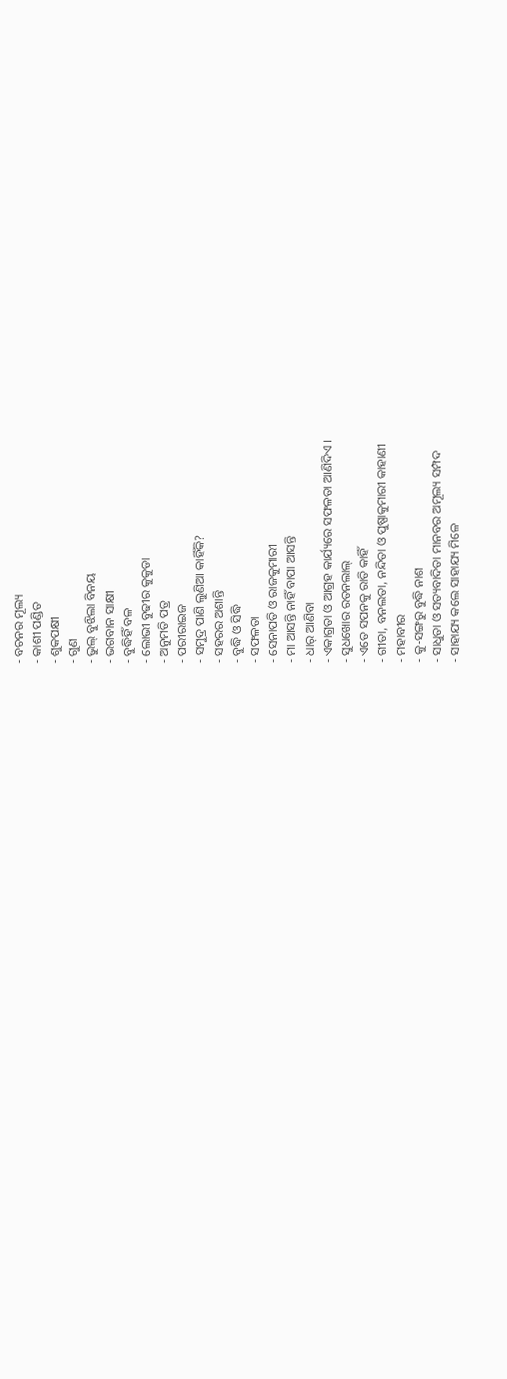- ବଚନର ମୂଲ୍ୟ
- କାଶୀ ପଣ୍ଡିତ
- ଶୁକପକ୍ଷୀ
- ଗୁଣ
- ଭୁଲ୍ ବୁଝିଲା ବିନୟ
- ଭଗବାନ ସାକ୍ଷୀ
- ବୁଦ୍ଧିହିଁ ବଳ
- ଲୋଭୀ ବୁଢୀର କୁକୁଡା
- ଅନୁମତି ପତ୍ର
- ପରୀରାଇଜ
- ସମୁଦ୍ର ପାଣି ଲୁଣିଆ କାହିଁକି?
- ସହରର ଅଶାନ୍ତି
- ବୁଦ୍ଧି ଓ ସିଦ୍ଧି
- ସଫଳତା
- ସେନାପତି ଓ ରାଜକୁମାରୀ
- ମା ଆସନ୍ତି ନାହିଁ ବାପା ଆସନ୍ତି
- ଧାର୍ ଆଣିବା
- ଏକାଗ୍ରତା ଓ ଆଗ୍ରହ କାର୍ଯ୍ୟରେ ସଫଳତା ଆଣିଦିଏ ।
- ସୁଧଖୋର ରତନଲାଲ୍
- ଏତେ ସପନକୁ ରାତି କାହିଁ
- ଗୀତା, ବନଲତା, ନନ୍ଦିତା ଓ ପୁଷ୍ପାକୁମାରୀ କାହାଣୀ
- ମହାବୀର
- କୁ-ସଙ୍ଗରୁ ବୁଦ୍ଧି ନାଶ
- ସାଧୁତା ଓ ସତ୍ୟବାଦିତା ମାନବର ଅମୂଲ୍ୟ ସମ୍ପଦ
- ସାହାଯ୍ୟ କଲେ ସାହାଯ୍ୟ ମିଳେ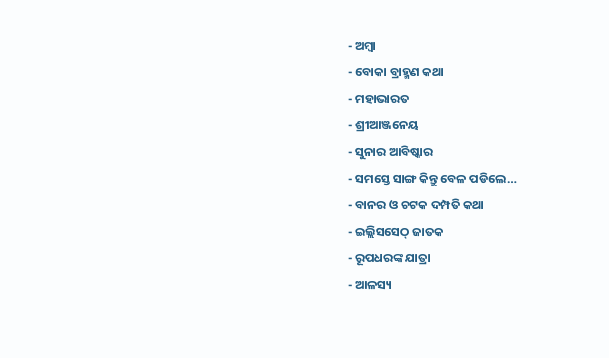- ଅମ୍ବା
- ବୋକା ବ୍ରାହ୍ମଣ କଥା
- ମହାଭାରତ
- ଶ୍ରୀଆଞ୍ଜନେୟ
- ସୁନାର ଆବିଷ୍କାର
- ସମସ୍ତେ ସାଙ୍ଗ କିନ୍ତୁ ବେଳ ପଡିଲେ…
- ବାନର ଓ ଚଟକ ଦମ୍ପତି କଥା
- ଇଲ୍ଲିସସେଠ୍ ଜାତକ
- ରୂପଧରଙ୍କ ଯାତ୍ରା
- ଆଳସ୍ୟ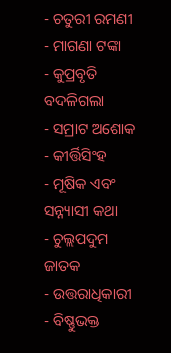- ଚତୁରୀ ରମଣୀ
- ମାଗଣା ଟଙ୍କା
- କୁପ୍ରବୃତି ବଦଳିଗଲା
- ସମ୍ରାଟ ଅଶୋକ
- କୀର୍ତ୍ତିସିଂହ
- ମୂଷିକ ଏବଂ ସନ୍ନ୍ୟାସୀ କଥା
- ଚୁଲ୍ଲପଦୁମ ଜାତକ
- ଉତ୍ତରାଧିକାରୀ
- ବିଷ୍ଣୁଭକ୍ତ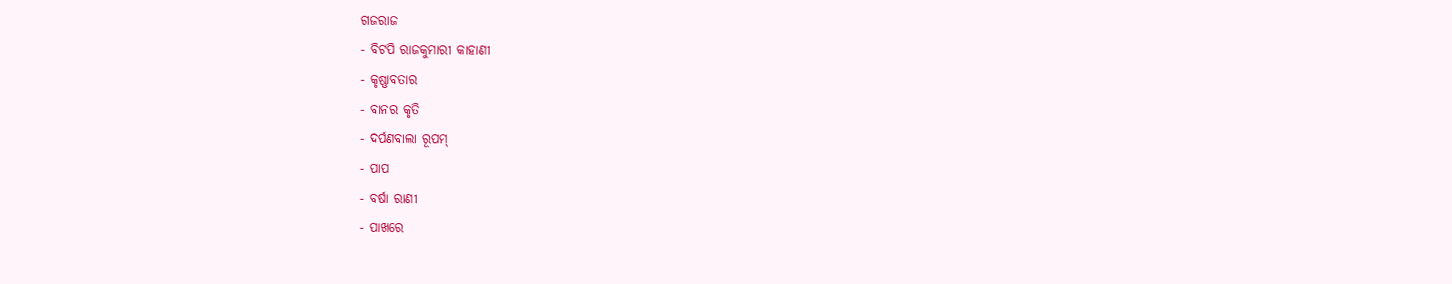ଗଜରାଜ
- ବିଟପି ରାଜକୁମାରୀ କାହାଣୀ
- କୃଷ୍ଣାବତାର
- ବାନର କୃତି
- ଦର୍ପଣବାଲା ରୂପମ୍
- ପାପ
- ବର୍ଷା ରାଣୀ
- ପାଖରେ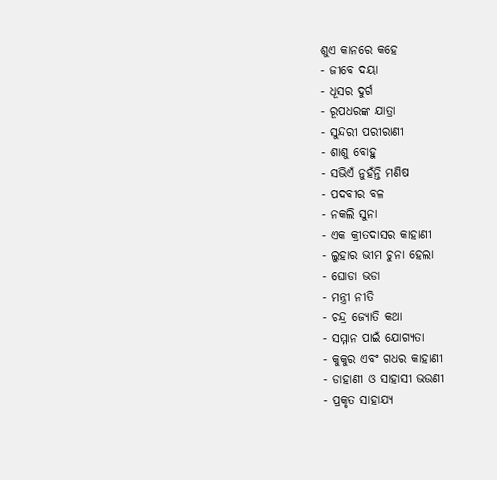ଶୁଏ କାନରେ କହେ
- ଜୀବେ ଦୟା
- ଧୂସର ଦୁର୍ଗ
- ରୂପଧରଙ୍କ ଯାତ୍ରା
- ସୁନ୍ଦରୀ ପରୀରାଣୀ
- ଶାଶୁ ବୋହୁ
- ସଭିଏଁ ନୁହଁନ୍ତି ମଣିଷ
- ପଦବୀର ବଳ
- ନକଲି ସୁନା
- ଏକ କ୍ରୀତଦାସର କାହାଣୀ
- ଲୁହାର ଭୀମ ଚୁନା ହେଲା
- ଘୋଡା ଭଡା
- ମନ୍ତ୍ରୀ ନୀତି
- ଚନ୍ଦ୍ର ଜ୍ୟୋତି କଥା
- ସମ୍ମାନ ପାଇଁ ଯୋଗ୍ୟତା
- କୁକୁର ଏବଂ ଗଧର କାହାଣୀ
- ଡାହାଣୀ ଓ ସାହାସୀ ଭଉଣୀ
- ପ୍ରକୃତ ସାହାଯ୍ୟ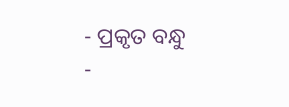- ପ୍ରକୃତ ବନ୍ଧୁ
-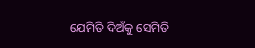ଯେମିତି ଦିଅଁକୁ ସେମିତି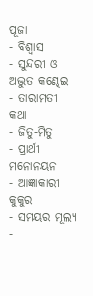ପୂଜା
- ବିଶ୍ୱାସ
- ସୁନ୍ଦରୀ ଓ ଅଦ୍ଭୁତ କଣ୍ଢେଇ
- ତାରାମତୀ କଥା
- ଜିତୁ-ମିତୁ
- ପ୍ରାର୍ଥୀ ମନୋନୟନ
- ଆଜ୍ଞାକାରୀ କୁକୁର
- ସମୟର ମୂଲ୍ୟ
-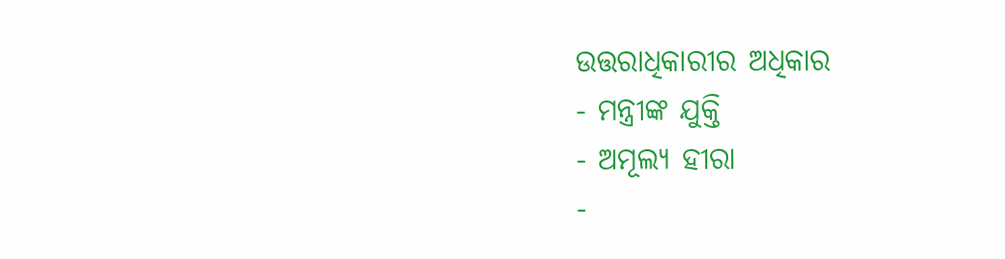ଉତ୍ତରାଧିକାରୀର ଅଧିକାର
- ମନ୍ତ୍ରୀଙ୍କ ଯୁକ୍ତି
- ଅମୂଲ୍ୟ ହୀରା
-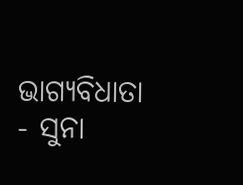ଭାଗ୍ୟବିଧାତା
- ସୁନା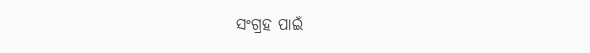ସଂଗ୍ରହ ପାଇଁ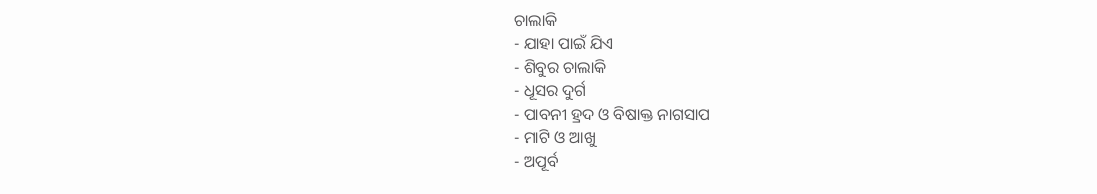ଚାଲାକି
- ଯାହା ପାଇଁ ଯିଏ
- ଶିବୁର ଚାଲାକି
- ଧୂସର ଦୁର୍ଗ
- ପାବନୀ ହ୍ରଦ ଓ ବିଷାକ୍ତ ନାଗସାପ
- ମାଟି ଓ ଆଖୁ
- ଅପୂର୍ବ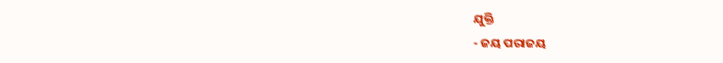ଯୁକ୍ତି
- ଜୟ ପରାଜୟ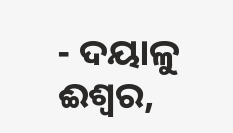- ଦୟାଳୁ ଈଶ୍ୱର,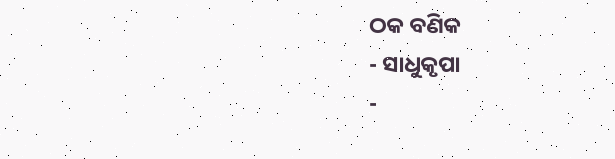ଠକ ବଣିକ
- ସାଧୁକୃପା
-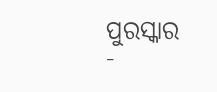ପୁରସ୍କାର
-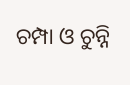ଚମ୍ପା ଓ ଚୁନ୍ନି